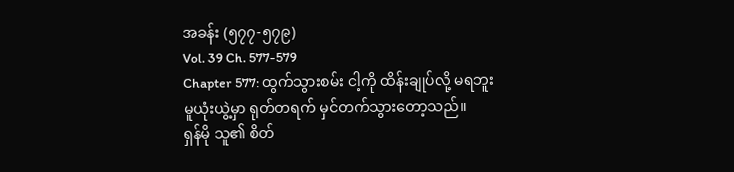အခန်း (၅၇၇-၅၇၉)
Vol. 39 Ch. 577-579
Chapter 577: ထွက်သွားစမ်း ငါ့ကို ထိန်းချုပ်လို့ မရဘူး
မူယုံးယွဲ့မှာ ရုတ်တရက် မှင်တက်သွားတော့သည်။
ရှန်မို သူ၏ စိတ်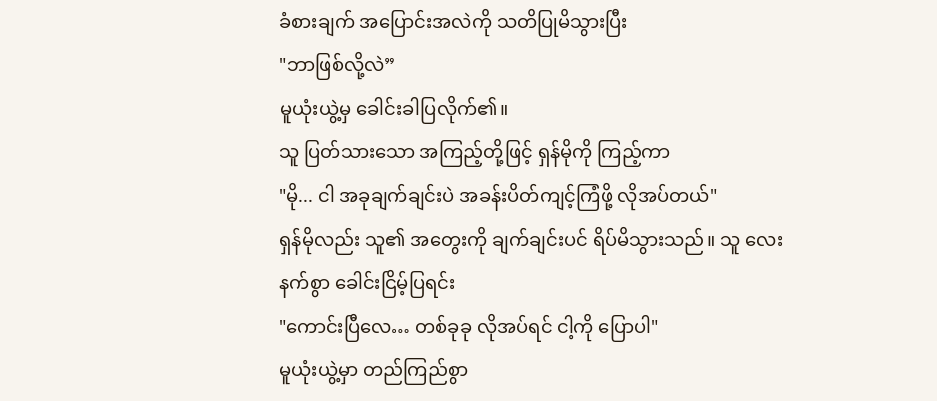ခံစားချက် အပြောင်းအလဲကို သတိပြုမိသွားပြီး
"ဘာဖြစ်လို့လဲ”
မူယုံးယွဲ့မှ ခေါင်းခါပြလိုက်၏။
သူ ပြတ်သားသော အကြည့်တို့ဖြင့် ရှန်မိုကို ကြည့်ကာ
"မို... ငါ အခုချက်ချင်းပဲ အခန်းပိတ်ကျင့်ကြံဖို့ လိုအပ်တယ်"
ရှန်မိုလည်း သူ၏ အတွေးကို ချက်ချင်းပင် ရိပ်မိသွားသည်။ သူ လေးနက်စွာ ခေါင်းငြိမ့်ပြရင်း
"ကောင်းပြီလေ… တစ်ခုခု လိုအပ်ရင် ငါ့ကို ပြောပါ"
မူယုံးယွဲ့မှာ တည်ကြည်စွာ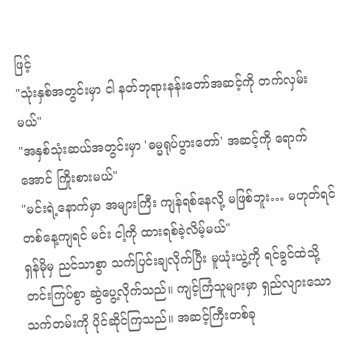ဖြင့်
"သုံးနှစ်အတွင်းမှာ ငါ နတ်ဘုရားနန်းတော်အဆင့်ကို တက်လှမ်းမယ်"
"အနှစ်သုံးဆယ်အတွင်းမှာ 'ဓမ္မရုပ်ပွားတော်' အဆင့်ကို ရောက်အောင် ကြိုးစားမယ်"
"မင်းရဲ့နောက်မှာ အများကြီး ကျန်ရစ်နေလို့ မဖြစ်ဘူး… မဟုတ်ရင် တစ်နေ့ကျရင် မင်း ငါ့ကို ထားရစ်ခဲ့လိမ့်မယ်"
ရှန်မိုမှ ညင်သာစွာ သက်ပြင်းချလိုက်ပြီး မူယုံးယွဲ့ကို ရင်ခွင်ထဲသို့ တင်းကြပ်စွာ ဆွဲပွေ့လိုက်သည်။ ကျင့်ကြံသူများမှာ ရှည်လျားသော သက်တမ်းကို ပိုင်ဆိုင်ကြသည်။ အဆင့်ကြီးတစ်ခု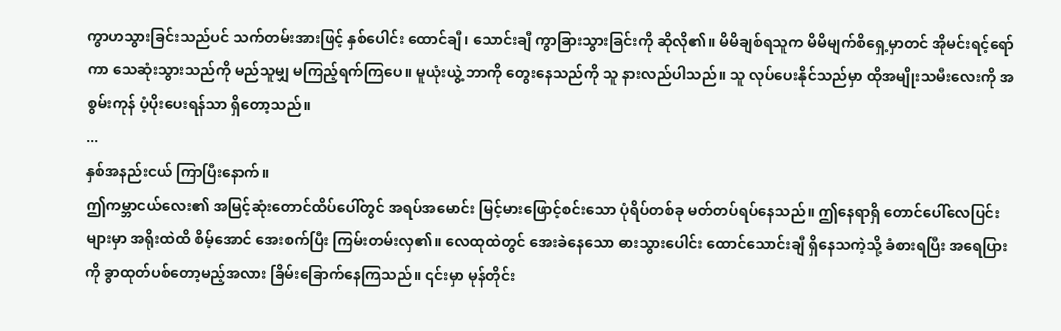ကွာဟသွားခြင်းသည်ပင် သက်တမ်းအားဖြင့် နှစ်ပေါင်း ထောင်ချီ၊ သောင်းချီ ကွာခြားသွားခြင်းကို ဆိုလို၏။ မိမိချစ်ရသူက မိမိမျက်စိရှေ့မှာတင် အိုမင်းရင့်ရော်ကာ သေဆုံးသွားသည်ကို မည်သူမျှ မကြည့်ရက်ကြပေ။ မူယုံးယွဲ့ ဘာကို တွေးနေသည်ကို သူ နားလည်ပါသည်။ သူ လုပ်ပေးနိုင်သည်မှာ ထိုအမျိုးသမီးလေးကို အစွမ်းကုန် ပံ့ပိုးပေးရန်သာ ရှိတော့သည်။
...
နှစ်အနည်းငယ် ကြာပြီးနောက်။
ဤကမ္ဘာငယ်လေး၏ အမြင့်ဆုံးတောင်ထိပ်ပေါ်တွင် အရပ်အမောင်း မြင့်မားဖြောင့်စင်းသော ပုံရိပ်တစ်ခု မတ်တပ်ရပ်နေသည်။ ဤနေရာရှိ တောင်ပေါ်လေပြင်းများမှာ အရိုးထဲထိ စိမ့်အောင် အေးစက်ပြီး ကြမ်းတမ်းလှ၏။ လေထုထဲတွင် အေးခဲနေသော ဓားသွားပေါင်း ထောင်သောင်းချီ ရှိနေသကဲ့သို့ ခံစားရပြီး အရေပြားကို ခွာထုတ်ပစ်တော့မည့်အလား ခြိမ်းခြောက်နေကြသည်။ ၎င်းမှာ မုန်တိုင်း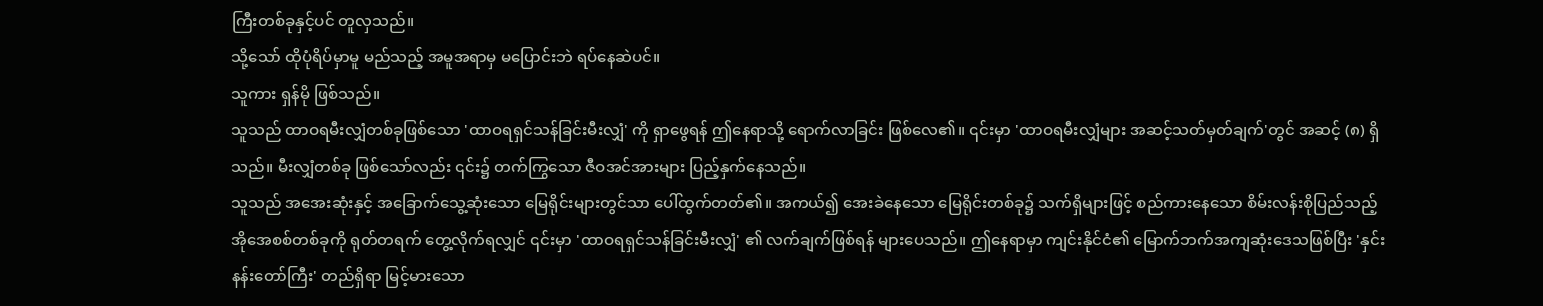ကြီးတစ်ခုနှင့်ပင် တူလှသည်။
သို့သော် ထိုပုံရိပ်မှာမူ မည်သည့် အမူအရာမှ မပြောင်းဘဲ ရပ်နေဆဲပင်။
သူကား ရှန်မို ဖြစ်သည်။
သူသည် ထာဝရမီးလျှံတစ်ခုဖြစ်သော 'ထာဝရရှင်သန်ခြင်းမီးလျှံ' ကို ရှာဖွေရန် ဤနေရာသို့ ရောက်လာခြင်း ဖြစ်လေ၏။ ၎င်းမှာ 'ထာဝရမီးလျှံများ အဆင့်သတ်မှတ်ချက်'တွင် အဆင့် (၈) ရှိသည်။ မီးလျှံတစ်ခု ဖြစ်သော်လည်း ၎င်း၌ တက်ကြွသော ဇီဝအင်အားများ ပြည့်နှက်နေသည်။
သူသည် အအေးဆုံးနှင့် အခြောက်သွေ့ဆုံးသော မြေရိုင်းများတွင်သာ ပေါ်ထွက်တတ်၏။ အကယ်၍ အေးခဲနေသော မြေရိုင်းတစ်ခု၌ သက်ရှိများဖြင့် စည်ကားနေသော စိမ်းလန်းစိုပြည်သည့် အိုအေစစ်တစ်ခုကို ရုတ်တရက် တွေ့လိုက်ရလျှင် ၎င်းမှာ 'ထာဝရရှင်သန်ခြင်းမီးလျှံ' ၏ လက်ချက်ဖြစ်ရန် များပေသည်။ ဤနေရာမှာ ကျင်းနိုင်ငံ၏ မြောက်ဘက်အကျဆုံးဒေသဖြစ်ပြီး 'နှင်းနန်းတော်ကြီး' တည်ရှိရာ မြင့်မားသော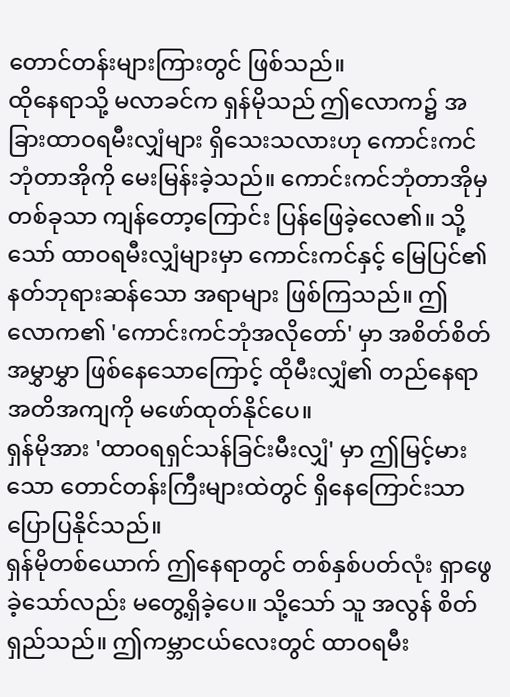တောင်တန်းများကြားတွင် ဖြစ်သည်။
ထိုနေရာသို့ မလာခင်က ရှန်မိုသည် ဤလောက၌ အခြားထာဝရမီးလျှံများ ရှိသေးသလားဟု ကောင်းကင်ဘုံတာအိုကို မေးမြန်းခဲ့သည်။ ကောင်းကင်ဘုံတာအိုမှ တစ်ခုသာ ကျန်တော့ကြောင်း ပြန်ဖြေခဲ့လေ၏။ သို့သော် ထာဝရမီးလျှံများမှာ ကောင်းကင်နှင့် မြေပြင်၏ နတ်ဘုရားဆန်သော အရာများ ဖြစ်ကြသည်။ ဤလောက၏ 'ကောင်းကင်ဘုံအလိုတော်' မှာ အစိတ်စိတ်အမွှာမွှာ ဖြစ်နေသောကြောင့် ထိုမီးလျှံ၏ တည်နေရာအတိအကျကို မဖော်ထုတ်နိုင်ပေ။
ရှန်မိုအား 'ထာဝရရှင်သန်ခြင်းမီးလျှံ' မှာ ဤမြင့်မားသော တောင်တန်းကြီးများထဲတွင် ရှိနေကြောင်းသာ ပြောပြနိုင်သည်။
ရှန်မိုတစ်ယောက် ဤနေရာတွင် တစ်နှစ်ပတ်လုံး ရှာဖွေခဲ့သော်လည်း မတွေ့ရှိခဲ့ပေ။ သို့သော် သူ အလွန် စိတ်ရှည်သည်။ ဤကမ္ဘာငယ်လေးတွင် ထာဝရမီး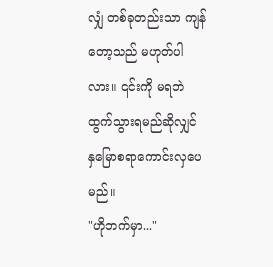လျှံ တစ်ခုတည်းသာ ကျန်တော့သည် မဟုတ်ပါလား။ ၎င်းကို မရဘဲ ထွက်သွားရမည်ဆိုလျှင် နှမြောစရာကောင်းလှပေမည်။
"ဟိုဘက်မှာ..."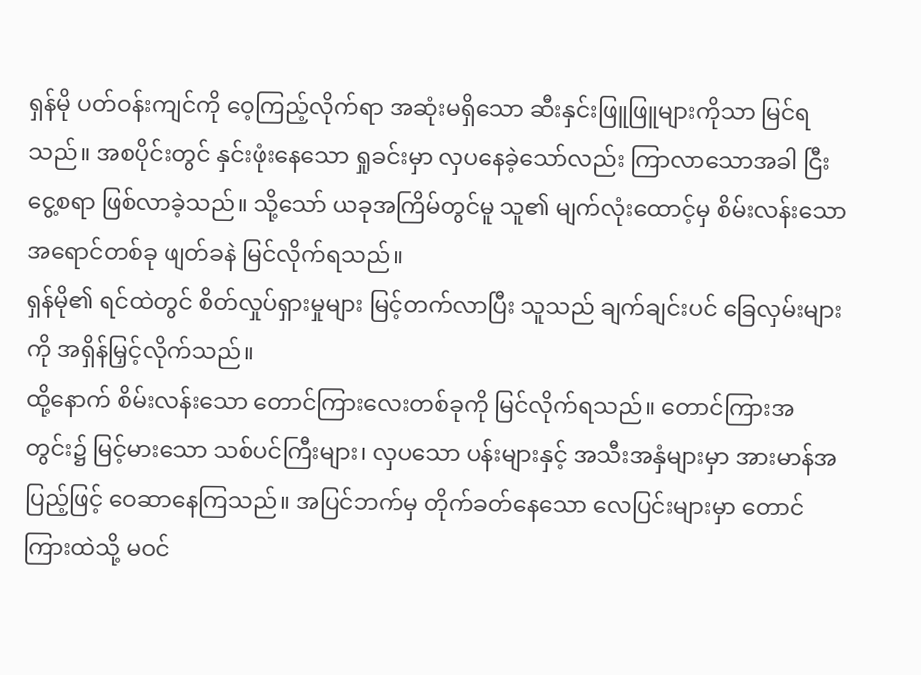ရှန်မို ပတ်ဝန်းကျင်ကို ဝေ့ကြည့်လိုက်ရာ အဆုံးမရှိသော ဆီးနှင်းဖြူဖြူများကိုသာ မြင်ရသည်။ အစပိုင်းတွင် နှင်းဖုံးနေသော ရှုခင်းမှာ လှပနေခဲ့သော်လည်း ကြာလာသောအခါ ငြီးငွေ့စရာ ဖြစ်လာခဲ့သည်။ သို့သော် ယခုအကြိမ်တွင်မူ သူ၏ မျက်လုံးထောင့်မှ စိမ်းလန်းသော အရောင်တစ်ခု ဖျတ်ခနဲ မြင်လိုက်ရသည်။
ရှန်မို၏ ရင်ထဲတွင် စိတ်လှုပ်ရှားမှုများ မြင့်တက်လာပြီး သူသည် ချက်ချင်းပင် ခြေလှမ်းများကို အရှိန်မြှင့်လိုက်သည်။
ထို့နောက် စိမ်းလန်းသော တောင်ကြားလေးတစ်ခုကို မြင်လိုက်ရသည်။ တောင်ကြားအတွင်း၌ မြင့်မားသော သစ်ပင်ကြီးများ၊ လှပသော ပန်းများနှင့် အသီးအနှံများမှာ အားမာန်အပြည့်ဖြင့် ဝေဆာနေကြသည်။ အပြင်ဘက်မှ တိုက်ခတ်နေသော လေပြင်းများမှာ တောင်ကြားထဲသို့ မဝင်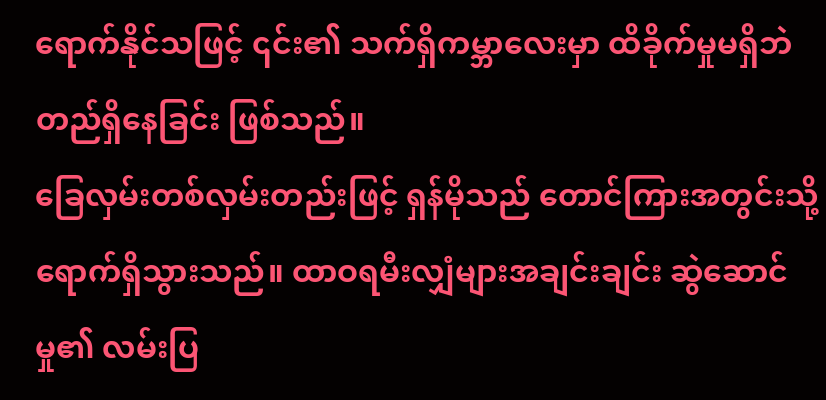ရောက်နိုင်သဖြင့် ၎င်း၏ သက်ရှိကမ္ဘာလေးမှာ ထိခိုက်မှုမရှိဘဲ တည်ရှိနေခြင်း ဖြစ်သည်။
ခြေလှမ်းတစ်လှမ်းတည်းဖြင့် ရှန်မိုသည် တောင်ကြားအတွင်းသို့ ရောက်ရှိသွားသည်။ ထာဝရမီးလျှံများအချင်းချင်း ဆွဲဆောင်မှု၏ လမ်းပြ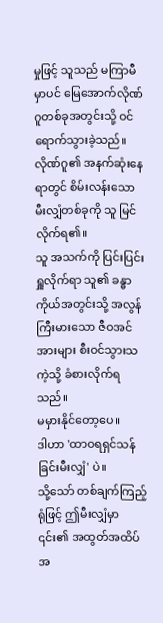မှုဖြင့် သူသည် မကြာမီမှာပင် မြေအောက်လိုဏ်ဂူတစ်ခုအတွင်းသို့ ဝင်ရောက်သွားခဲ့သည်။ လိုဏ်ဂူ၏ အနက်ဆုံးနေရာတွင် စိမ်းလန်းသော မီးလျှံတစ်ခုကို သူ မြင်လိုက်ရ၏။
သူ အသက်ကို ပြင်းပြင်းရှူလိုက်ရာ သူ၏ ခန္ဓာကိုယ်အတွင်းသို့ အလွန်ကြီးမားသော ဇီဝအင်အားများ စီးဝင်သွားသကဲ့သို့ ခံစားလိုက်ရသည်။
မမှားနိုင်တော့ပေ။
ဒါဟာ 'ထာဝရရှင်သန်ခြင်းမီးလျှံ' ပဲ။
သို့သော် တစ်ချက်ကြည့်ရုံဖြင့် ဤမီးလျှံမှာ ၎င်း၏ အထွတ်အထိပ် အ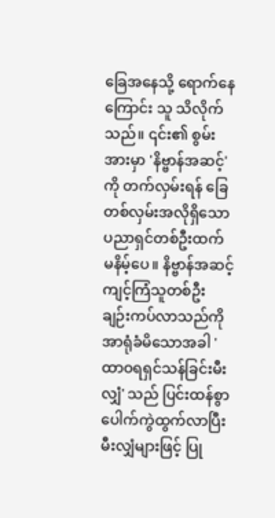ခြေအနေသို့ ရောက်နေကြောင်း သူ သိလိုက်သည်။ ၎င်း၏ စွမ်းအားမှာ 'နိဗ္ဗာန်အဆင့်' ကို တက်လှမ်းရန် ခြေတစ်လှမ်းအလိုရှိသော ပညာရှင်တစ်ဦးထက် မနိမ့်ပေ။ နိဗ္ဗာန်အဆင့် ကျင့်ကြံသူတစ်ဦး ချဉ်းကပ်လာသည်ကို အာရုံခံမိသောအခါ 'ထာဝရရှင်သန်ခြင်းမီးလျှံ' သည် ပြင်းထန်စွာ ပေါက်ကွဲထွက်လာပြီး မီးလျှံများဖြင့် ပြု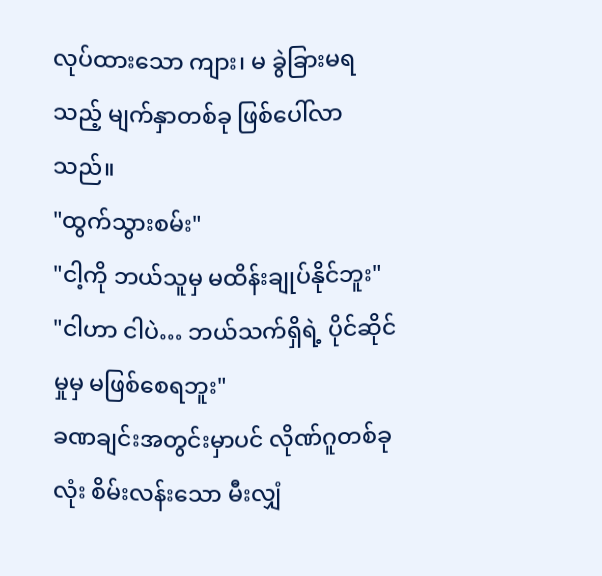လုပ်ထားသော ကျား၊ မ ခွဲခြားမရသည့် မျက်နှာတစ်ခု ဖြစ်ပေါ်လာသည်။
"ထွက်သွားစမ်း"
"ငါ့ကို ဘယ်သူမှ မထိန်းချုပ်နိုင်ဘူး"
"ငါဟာ ငါပဲ… ဘယ်သက်ရှိရဲ့ ပိုင်ဆိုင်မှုမှ မဖြစ်စေရဘူး"
ခဏချင်းအတွင်းမှာပင် လိုဏ်ဂူတစ်ခုလုံး စိမ်းလန်းသော မီးလျှံ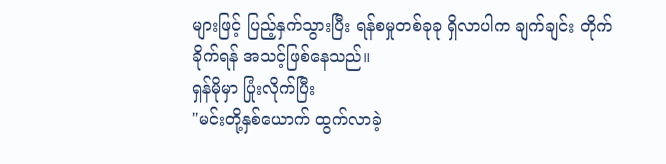များဖြင့် ပြည့်နှက်သွားပြီး ရန်စမှုတစ်ခုခု ရှိလာပါက ချက်ချင်း တိုက်ခိုက်ရန် အသင့်ဖြစ်နေသည်။
ရှန်မိုမှာ ပြုံးလိုက်ပြီး
"မင်းတို့နှစ်ယောက် ထွက်လာခဲ့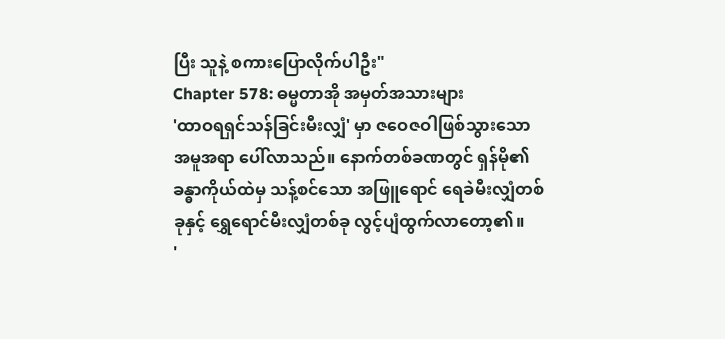ပြီး သူနဲ့ စကားပြောလိုက်ပါဦး"
Chapter 578: ဓမ္မတာအို အမှတ်အသားများ
'ထာဝရရှင်သန်ခြင်းမီးလျှံ' မှာ ဇဝေဇဝါဖြစ်သွားသော အမူအရာ ပေါ်လာသည်။ နောက်တစ်ခဏတွင် ရှန်မို၏ ခန္ဓာကိုယ်ထဲမှ သန့်စင်သော အဖြူရောင် ရေခဲမီးလျှံတစ်ခုနှင့် ရွှေရောင်မီးလျှံတစ်ခု လွင့်ပျံထွက်လာတော့၏။
'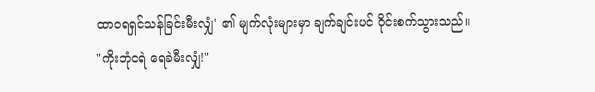ထာဝရရှင်သန်ခြင်းမီးလျှံ' ၏ မျက်လုံးများမှာ ချက်ချင်းပင် ဝိုင်းစက်သွားသည်။
"ကိုးဘုံငရဲ ရေခဲမီးလျှံ!"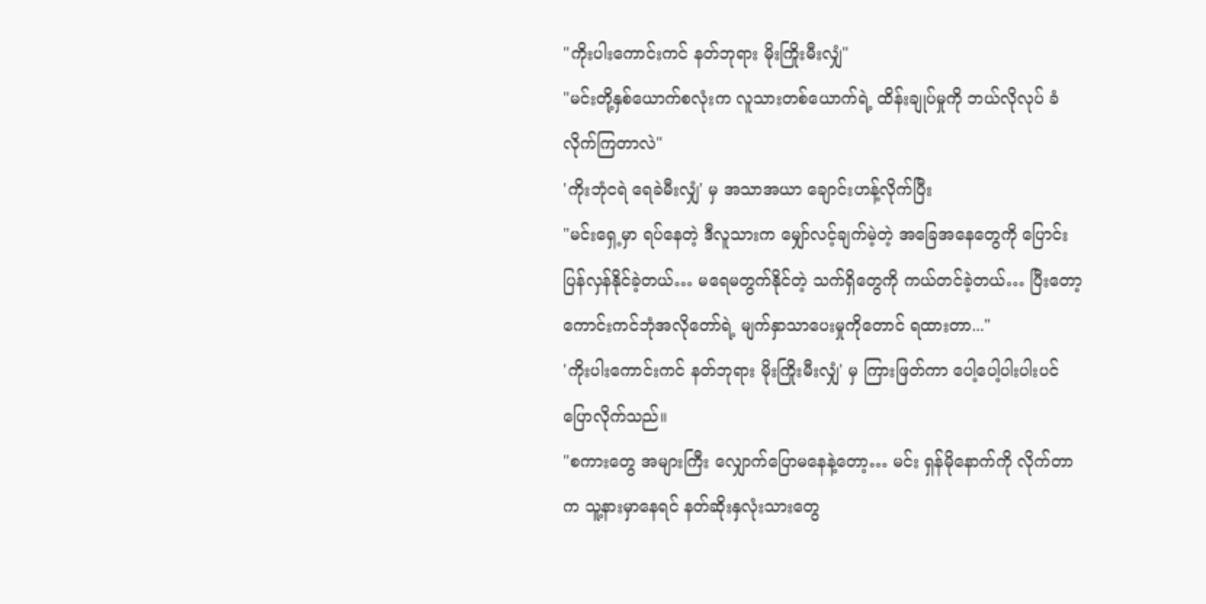"ကိုးပါးကောင်းကင် နတ်ဘုရား မိုးကြိုးမီးလျှံ"
"မင်းတို့နှစ်ယောက်စလုံးက လူသားတစ်ယောက်ရဲ့ ထိန်းချုပ်မှုကို ဘယ်လိုလုပ် ခံလိုက်ကြတာလဲ"
'ကိုးဘုံငရဲ ရေခဲမီးလျှံ' မှ အသာအယာ ချောင်းဟန့်လိုက်ပြီး
"မင်းရှေ့မှာ ရပ်နေတဲ့ ဒီလူသားက မျှော်လင့်ချက်မဲ့တဲ့ အခြေအနေတွေကို ပြောင်းပြန်လှန်နိုင်ခဲ့တယ်… မရေမတွက်နိုင်တဲ့ သက်ရှိတွေကို ကယ်တင်ခဲ့တယ်… ပြီးတော့ ကောင်းကင်ဘုံအလိုတော်ရဲ့ မျက်နှာသာပေးမှုကိုတောင် ရထားတာ..."
'ကိုးပါးကောင်းကင် နတ်ဘုရား မိုးကြိုးမီးလျှံ' မှ ကြားဖြတ်ကာ ပေါ့ပေါ့ပါးပါးပင် ပြောလိုက်သည်။
"စကားတွေ အများကြီး လျှောက်ပြောမနေနဲ့တော့… မင်း ရှန်မိုနောက်ကို လိုက်တာက သူ့နားမှာနေရင် နတ်ဆိုးနှလုံးသားတွေ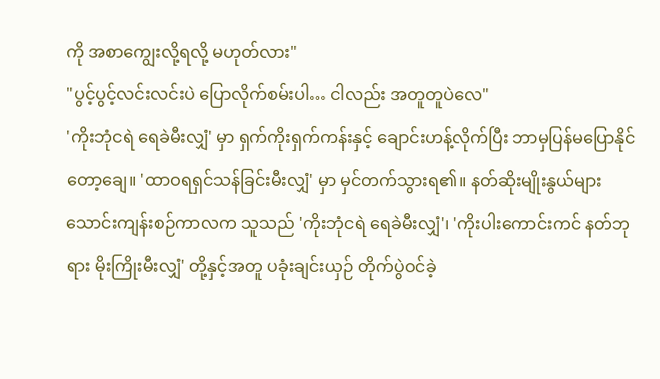ကို အစာကျွေးလို့ရလို့ မဟုတ်လား"
"ပွင့်ပွင့်လင်းလင်းပဲ ပြောလိုက်စမ်းပါ… ငါလည်း အတူတူပဲလေ"
'ကိုးဘုံငရဲ ရေခဲမီးလျှံ' မှာ ရှက်ကိုးရှက်ကန်းနှင့် ချောင်းဟန့်လိုက်ပြီး ဘာမှပြန်မပြောနိုင်တော့ချေ။ 'ထာဝရရှင်သန်ခြင်းမီးလျှံ' မှာ မှင်တက်သွားရ၏။ နတ်ဆိုးမျိုးနွယ်များ သောင်းကျန်းစဉ်ကာလက သူသည် 'ကိုးဘုံငရဲ ရေခဲမီးလျှံ'၊ 'ကိုးပါးကောင်းကင် နတ်ဘုရား မိုးကြိုးမီးလျှံ' တို့နှင့်အတူ ပခုံးချင်းယှဉ် တိုက်ပွဲဝင်ခဲ့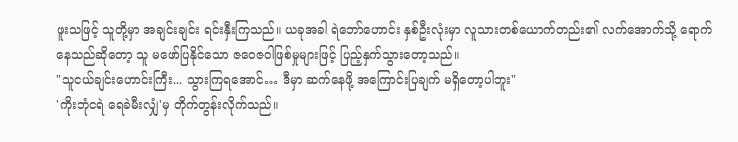ဖူးသဖြင့် သူတို့မှာ အချင်းချင်း ရင်းနှီးကြသည်။ ယခုအခါ ရဲဘော်ဟောင်း နှစ်ဦးလုံးမှာ လူသားတစ်ယောက်တည်း၏ လက်အောက်သို့ ရောက်နေသည်ဆိုတော့ သူ မဖော်ပြနိုင်သော ဇဝေဇဝါဖြစ်မှုများဖြင့် ပြည့်နှက်သွားတော့သည်။
"သူငယ်ချင်းဟောင်းကြီး... သွားကြရအောင်… ဒီမှာ ဆက်နေဖို့ အကြောင်းပြချက် မရှိတော့ပါဘူး"
'ကိုးဘုံငရဲ ရေခဲမီးလျှံ'မှ တိုက်တွန်းလိုက်သည်။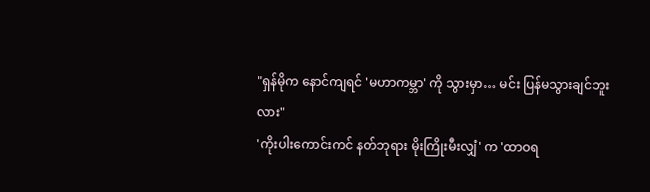"ရှန်မိုက နောင်ကျရင် 'မဟာကမ္ဘာ' ကို သွားမှာ… မင်း ပြန်မသွားချင်ဘူးလား"
'ကိုးပါးကောင်းကင် နတ်ဘုရား မိုးကြိုးမီးလျှံ' က 'ထာဝရ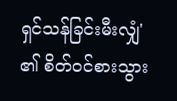ရှင်သန်ခြင်းမီးလျှံ' ၏ စိတ်ဝင်စားသွား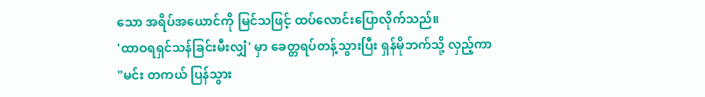သော အရိပ်အယောင်ကို မြင်သဖြင့် ထပ်လောင်းပြောလိုက်သည်။
'ထာဝရရှင်သန်ခြင်းမီးလျှံ' မှာ ခေတ္တရပ်တန့်သွားပြီး ရှန်မိုဘက်သို့ လှည့်ကာ
"မင်း တကယ် ပြန်သွား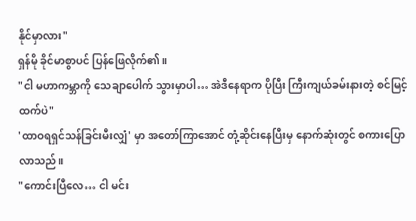နိုင်မှာလား"
ရှန်မို ခိုင်မာစွာပင် ပြန်ဖြေလိုက်၏။
"ငါ မဟာကမ္ဘာကို သေချာပေါက် သွားမှာပါ… အဲဒီနေရာက ပိုပြီး ကြီးကျယ်ခမ်းနားတဲ့ စင်မြင့်ထက်ပဲ"
'ထာဝရရှင်သန်ခြင်းမီးလျှံ' မှာ အတော်ကြာအောင် တုံ့ဆိုင်းနေပြီးမှ နောက်ဆုံးတွင် စကားပြောလာသည်။
"ကောင်းပြီလေ… ငါ မင်း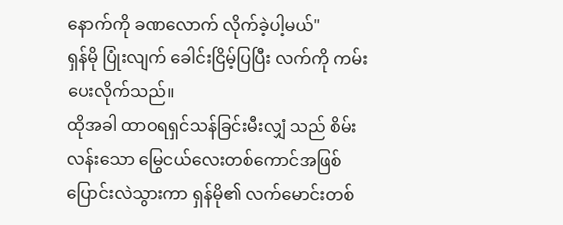နောက်ကို ခဏလောက် လိုက်ခဲ့ပါ့မယ်"
ရှန်မို ပြုံးလျက် ခေါင်းငြိမ့်ပြပြီး လက်ကို ကမ်းပေးလိုက်သည်။
ထိုအခါ ထာဝရရှင်သန်ခြင်းမီးလျှံ သည် စိမ်းလန်းသော မြွေငယ်လေးတစ်ကောင်အဖြစ် ပြောင်းလဲသွားကာ ရှန်မို၏ လက်မောင်းတစ်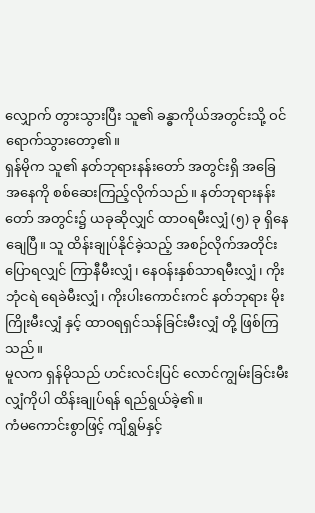လျှောက် တွားသွားပြီး သူ၏ ခန္ဓာကိုယ်အတွင်းသို့ ဝင်ရောက်သွားတော့၏။
ရှန်မိုက သူ၏ နတ်ဘုရားနန်းတော် အတွင်းရှိ အခြေအနေကို စစ်ဆေးကြည့်လိုက်သည်။ နတ်ဘုရားနန်းတော် အတွင်း၌ ယခုဆိုလျှင် ထာဝရမီးလျှံ (၅) ခု ရှိနေချေပြီ။ သူ ထိန်းချုပ်နိုင်ခဲ့သည့် အစဉ်လိုက်အတိုင်း ပြောရလျှင် ကြာနီမီးလျှံ၊ နေဝန်းနှစ်သာရမီးလျှံ၊ ကိုးဘုံငရဲ ရေခဲမီးလျှံ၊ ကိုးပါးကောင်းကင် နတ်ဘုရား မိုးကြိုးမီးလျှံ နှင့် ထာဝရရှင်သန်ခြင်းမီးလျှံ တို့ ဖြစ်ကြသည်။
မူလက ရှန်မိုသည် ဟင်းလင်းပြင် လောင်ကျွမ်းခြင်းမီးလျှံကိုပါ ထိန်းချုပ်ရန် ရည်ရွယ်ခဲ့၏။
ကံမကောင်းစွာဖြင့် ကျိရွှမ်နှင့်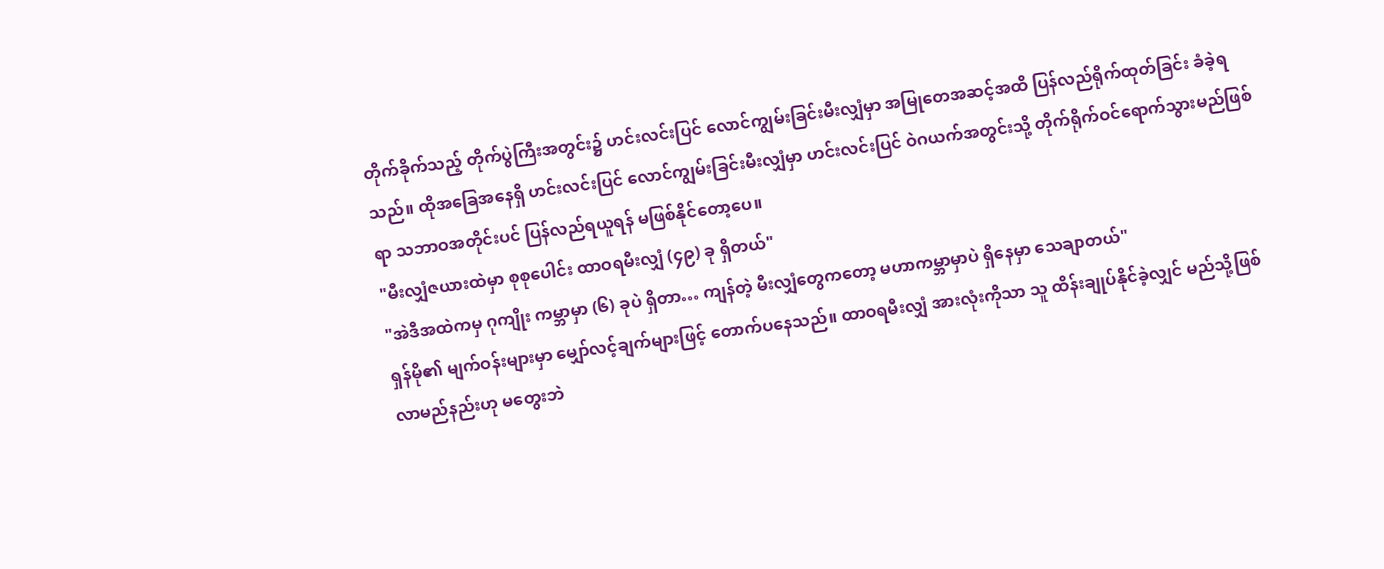တိုက်ခိုက်သည့် တိုက်ပွဲကြီးအတွင်း၌ ဟင်းလင်းပြင် လောင်ကျွမ်းခြင်းမီးလျှံမှာ အမြုတေအဆင့်အထိ ပြန်လည်ရိုက်ထုတ်ခြင်း ခံခဲ့ရသည်။ ထိုအခြေအနေရှိ ဟင်းလင်းပြင် လောင်ကျွမ်းခြင်းမီးလျှံမှာ ဟင်းလင်းပြင် ဝဲဂယက်အတွင်းသို့ တိုက်ရိုက်ဝင်ရောက်သွားမည်ဖြစ်ရာ သဘာဝအတိုင်းပင် ပြန်လည်ရယူရန် မဖြစ်နိုင်တော့ပေ။
"မီးလျှံဇယားထဲမှာ စုစုပေါင်း ထာဝရမီးလျှံ (၄၉) ခု ရှိတယ်"
"အဲဒီအထဲကမှ ဂုကျိုး ကမ္ဘာမှာ (၆) ခုပဲ ရှိတာ… ကျန်တဲ့ မီးလျှံတွေကတော့ မဟာကမ္ဘာမှာပဲ ရှိနေမှာ သေချာတယ်"
ရှန်မို၏ မျက်ဝန်းများမှာ မျှော်လင့်ချက်များဖြင့် တောက်ပနေသည်။ ထာဝရမီးလျှံ အားလုံးကိုသာ သူ ထိန်းချုပ်နိုင်ခဲ့လျှင် မည်သို့ဖြစ်လာမည်နည်းဟု မတွေးဘဲ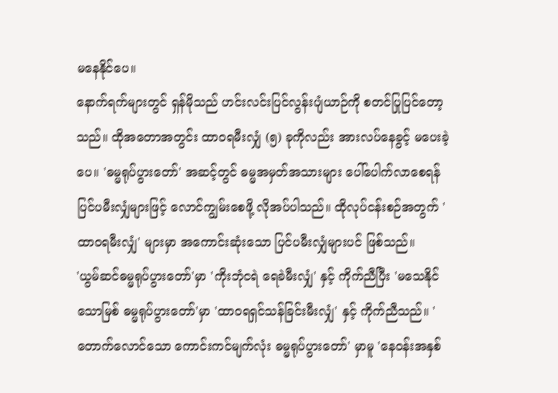မနေနိုင်ပေ။
နောက်ရက်များတွင် ရှန်မိုသည် ဟင်းလင်းပြင်လွန်းပျံယာဉ်ကို စတင်ပြုပြင်တော့သည်။ ထိုအတောအတွင်း ထာဝရမီးလျှံ (၅) ခုကိုလည်း အားလပ်နေခွင့် မပေးခဲ့ပေ။ 'ဓမ္မရုပ်ပွားတော်' အဆင့်တွင် ဓမ္မအမှတ်အသားများ ပေါ်ပေါက်လာစေရန် ပြင်ပမီးလျှံများဖြင့် လောင်ကျွမ်းစေဖို့ လိုအပ်ပါသည်။ ထိုလုပ်ငန်းစဉ်အတွက် 'ထာဝရမီးလျှံ' များမှာ အကောင်းဆုံးသော ပြင်ပမီးလျှံများပင် ဖြစ်သည်။
'ယွမ်ဆင်ဓမ္မရုပ်ပွားတော်'မှာ 'ကိုးဘုံငရဲ ရေခဲမီးလျှံ' နှင့် ကိုက်ညီပြီး 'မသေနိုင်သောမြစ် ဓမ္မရုပ်ပွားတော်'မှာ 'ထာဝရရှင်သန်ခြင်းမီးလျှံ' နှင့် ကိုက်ညီသည်။ 'တောက်လောင်သော ကောင်းကင်မျက်လုံး ဓမ္မရုပ်ပွားတော်' မှာမူ 'နေဝန်းအနှစ်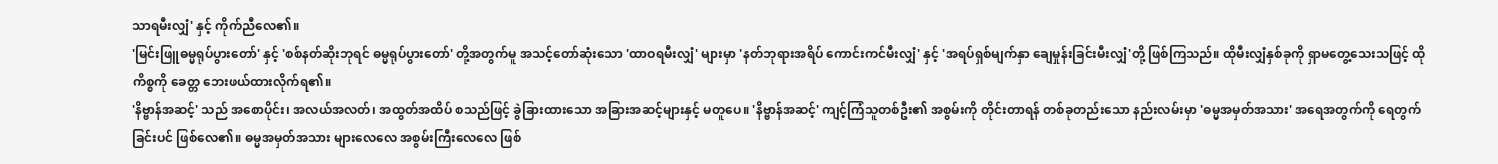သာရမီးလျှံ' နှင့် ကိုက်ညီလေ၏။
'မြင်းဖြူဓမ္မရုပ်ပွားတော်' နှင့် 'စစ်နတ်ဆိုးဘုရင် ဓမ္မရုပ်ပွားတော်' တို့အတွက်မူ အသင့်တော်ဆုံးသော 'ထာဝရမီးလျှံ' များမှာ 'နတ်ဘုရားအရိပ် ကောင်းကင်မီးလျှံ' နှင့် 'အရပ်ရှစ်မျက်နှာ ချေမှုန်းခြင်းမီးလျှံ'တို့ ဖြစ်ကြသည်။ ထိုမီးလျှံနှစ်ခုကို ရှာမတွေ့သေးသဖြင့် ထိုကိစ္စကို ခေတ္တ ဘေးဖယ်ထားလိုက်ရ၏။
'နိဗ္ဗာန်အဆင့်' သည် အစောပိုင်း၊ အလယ်အလတ်၊ အထွတ်အထိပ် စသည်ဖြင့် ခွဲခြားထားသော အခြားအဆင့်များနှင့် မတူပေ။ 'နိဗ္ဗာန်အဆင့်' ကျင့်ကြံသူတစ်ဦး၏ အစွမ်းကို တိုင်းတာရန် တစ်ခုတည်းသော နည်းလမ်းမှာ 'ဓမ္မအမှတ်အသား' အရေအတွက်ကို ရေတွက်ခြင်းပင် ဖြစ်လေ၏။ ဓမ္မအမှတ်အသား များလေလေ အစွမ်းကြီးလေလေ ဖြစ်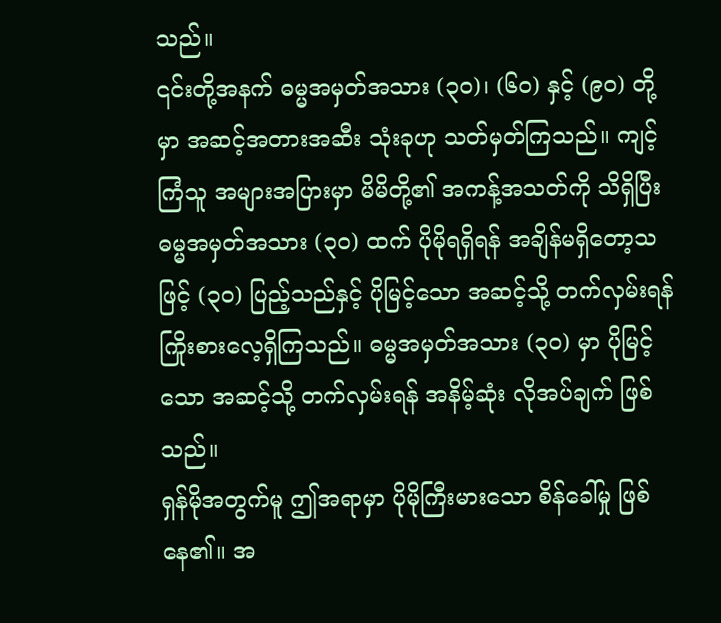သည်။
၎င်းတို့အနက် ဓမ္မအမှတ်အသား (၃၀)၊ (၆၀) နှင့် (၉၀) တို့မှာ အဆင့်အတားအဆီး သုံးခုဟု သတ်မှတ်ကြသည်။ ကျင့်ကြံသူ အများအပြားမှာ မိမိတို့၏ အကန့်အသတ်ကို သိရှိပြီး ဓမ္မအမှတ်အသား (၃၀) ထက် ပိုမိုရရှိရန် အချိန်မရှိတော့သဖြင့် (၃၀) ပြည့်သည်နှင့် ပိုမြင့်သော အဆင့်သို့ တက်လှမ်းရန် ကြိုးစားလေ့ရှိကြသည်။ ဓမ္မအမှတ်အသား (၃၀) မှာ ပိုမြင့်သော အဆင့်သို့ တက်လှမ်းရန် အနိမ့်ဆုံး လိုအပ်ချက် ဖြစ်သည်။
ရှန်မိုအတွက်မူ ဤအရာမှာ ပိုမိုကြီးမားသော စိန်ခေါ်မှု ဖြစ်နေ၏။ အ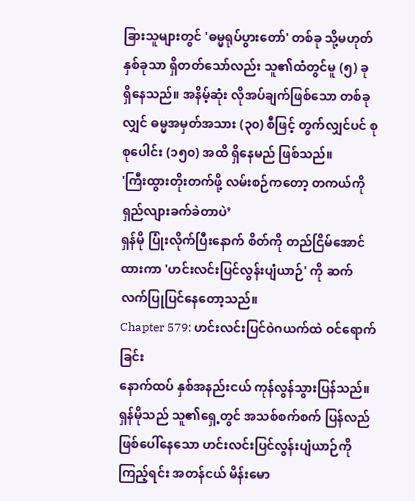ခြားသူများတွင် 'ဓမ္မရုပ်ပွားတော်' တစ်ခု သို့မဟုတ် နှစ်ခုသာ ရှိတတ်သော်လည်း သူ၏ထံတွင်မူ (၅) ခု ရှိနေသည်။ အနိမ့်ဆုံး လိုအပ်ချက်ဖြစ်သော တစ်ခုလျှင် ဓမ္မအမှတ်အသား (၃၀) စီဖြင့် တွက်လျှင်ပင် စုစုပေါင်း (၁၅၀) အထိ ရှိနေမည် ဖြစ်သည်။
'ကြီးထွားတိုးတက်ဖို့ လမ်းစဉ်ကတော့ တကယ်ကို ရှည်လျားခက်ခဲတာပဲ’
ရှန်မို ပြုံးလိုက်ပြီးနောက် စိတ်ကို တည်ငြိမ်အောင်ထားကာ 'ဟင်းလင်းပြင်လွန်းပျံယာဉ်' ကို ဆက်လက်ပြုပြင်နေတော့သည်။
Chapter 579: ဟင်းလင်းပြင်ဝဲဂယက်ထဲ ဝင်ရောက်ခြင်း
နောက်ထပ် နှစ်အနည်းငယ် ကုန်လွန်သွားပြန်သည်။
ရှန်မိုသည် သူ၏ရှေ့တွင် အသစ်စက်စက် ပြန်လည်ဖြစ်ပေါ်နေသော ဟင်းလင်းပြင်လွန်းပျံယာဉ်ကို ကြည့်ရင်း အတန်ငယ် မိန်းမော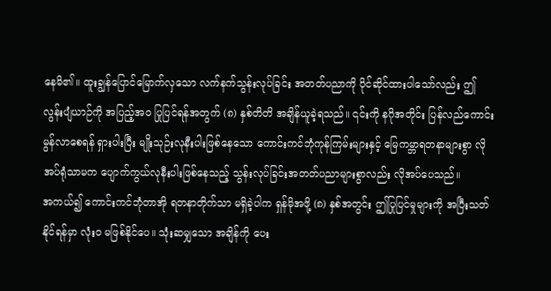နေမိ၏။ ထူးချွန်ပြောင်မြောက်လှသော လက်နက်သွန်းလုပ်ခြင်း အတတ်ပညာကို ပိုင်ဆိုင်ထားပါသော်လည်း ဤလွန်းပျံယာဉ်ကို အပြည့်အဝ ပြုပြင်ရန်အတွက် (၈) နှစ်တိတိ အချိန်ယူခဲ့ရသည်။ ၎င်းကို နဂိုအတိုင်း ပြန်လည်ကောင်းမွန်လာစေရန် ရှားပါးပြီး မျိုးသုဉ်းလုနီးပါးဖြစ်နေသော ကောင်းကင်ဘုံကုန်ကြမ်းများနှင့် မြေကမ္ဘာရတနာများစွာ လိုအပ်ရုံသာမက ပျောက်ကွယ်လုနီးပါးဖြစ်နေသည့် သွန်းလုပ်ခြင်းအတတ်ပညာများစွာလည်း လိုအပ်ပေသည်။
အကယ်၍ ကောင်းကင်ဘုံတာအို ရတနာတိုက်သာ မရှိခဲ့ပါက ရှန်မိုအဖို့ (၈) နှစ်အတွင်း ဤပြုပြင်မှုများကို အပြီးသတ်နိုင်ရန်မှာ လုံးဝ မဖြစ်နိုင်ပေ။ သုံးဆမျှသော အချိန်ကို ပေး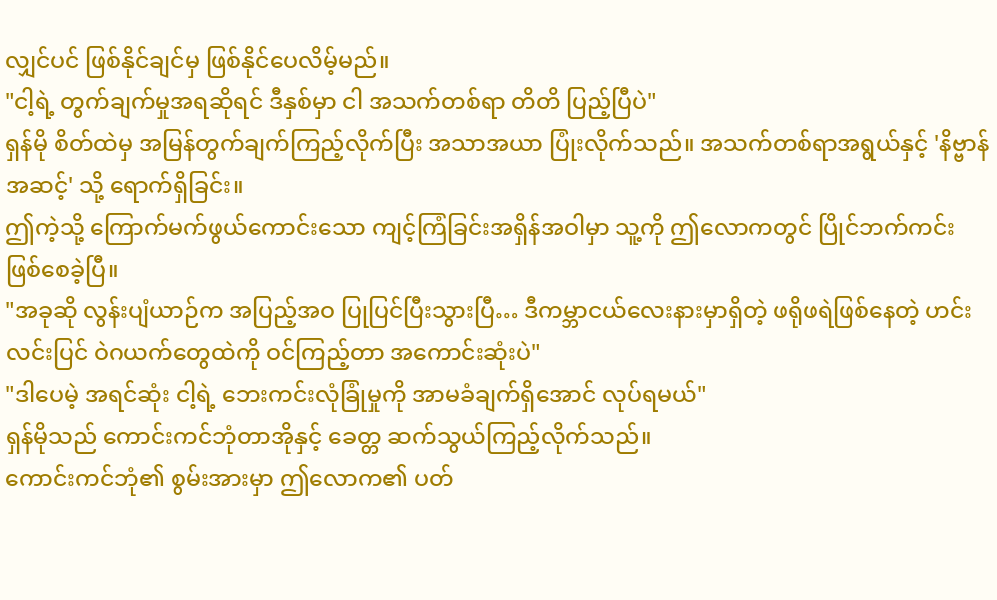လျှင်ပင် ဖြစ်နိုင်ချင်မှ ဖြစ်နိုင်ပေလိမ့်မည်။
"ငါ့ရဲ့ တွက်ချက်မှုအရဆိုရင် ဒီနှစ်မှာ ငါ အသက်တစ်ရာ တိတိ ပြည့်ပြီပဲ"
ရှန်မို စိတ်ထဲမှ အမြန်တွက်ချက်ကြည့်လိုက်ပြီး အသာအယာ ပြုံးလိုက်သည်။ အသက်တစ်ရာအရွယ်နှင့် 'နိဗ္ဗာန်အဆင့်' သို့ ရောက်ရှိခြင်း။
ဤကဲ့သို့ ကြောက်မက်ဖွယ်ကောင်းသော ကျင့်ကြံခြင်းအရှိန်အဝါမှာ သူ့ကို ဤလောကတွင် ပြိုင်ဘက်ကင်း ဖြစ်စေခဲ့ပြီ။
"အခုဆို လွန်းပျံယာဉ်က အပြည့်အဝ ပြုပြင်ပြီးသွားပြီ… ဒီကမ္ဘာငယ်လေးနားမှာရှိတဲ့ ဖရိုဖရဲဖြစ်နေတဲ့ ဟင်းလင်းပြင် ဝဲဂယက်တွေထဲကို ဝင်ကြည့်တာ အကောင်းဆုံးပဲ"
"ဒါပေမဲ့ အရင်ဆုံး ငါ့ရဲ့ ဘေးကင်းလုံခြုံမှုကို အာမခံချက်ရှိအောင် လုပ်ရမယ်"
ရှန်မိုသည် ကောင်းကင်ဘုံတာအိုနှင့် ခေတ္တ ဆက်သွယ်ကြည့်လိုက်သည်။
ကောင်းကင်ဘုံ၏ စွမ်းအားမှာ ဤလောက၏ ပတ်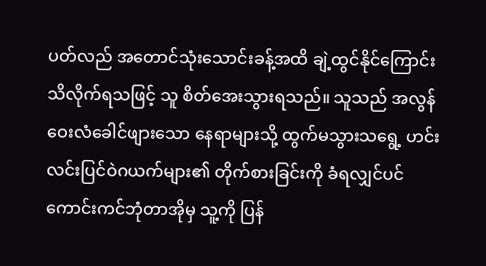ပတ်လည် အတောင်သုံးသောင်းခန့်အထိ ချဲ့ထွင်နိုင်ကြောင်း သိလိုက်ရသဖြင့် သူ စိတ်အေးသွားရသည်။ သူသည် အလွန်ဝေးလံခေါင်ဖျားသော နေရာများသို့ ထွက်မသွားသရွေ့ ဟင်းလင်းပြင်ဝဲဂယက်များ၏ တိုက်စားခြင်းကို ခံရလျှင်ပင် ကောင်းကင်ဘုံတာအိုမှ သူ့ကို ပြန်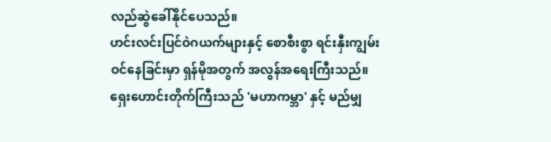လည်ဆွဲခေါ်နိုင်ပေသည်။
ဟင်းလင်းပြင်ဝဲဂယက်များနှင့် စောစီးစွာ ရင်းနှီးကျွမ်းဝင်နေခြင်းမှာ ရှန်မိုအတွက် အလွန်အရေးကြီးသည်။ ရှေးဟောင်းတိုက်ကြီးသည် 'မဟာကမ္ဘာ' နှင့် မည်မျှ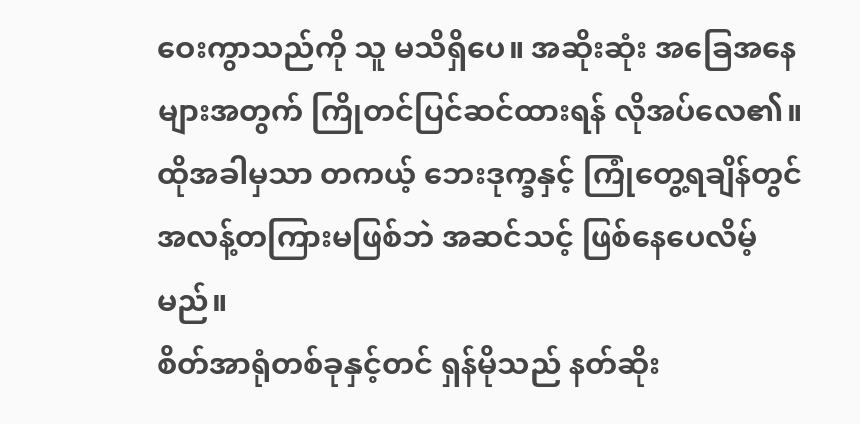ဝေးကွာသည်ကို သူ မသိရှိပေ။ အဆိုးဆုံး အခြေအနေများအတွက် ကြိုတင်ပြင်ဆင်ထားရန် လိုအပ်လေ၏။ ထိုအခါမှသာ တကယ့် ဘေးဒုက္ခနှင့် ကြုံတွေ့ရချိန်တွင် အလန့်တကြားမဖြစ်ဘဲ အဆင်သင့် ဖြစ်နေပေလိမ့်မည်။
စိတ်အာရုံတစ်ခုနှင့်တင် ရှန်မိုသည် နတ်ဆိုး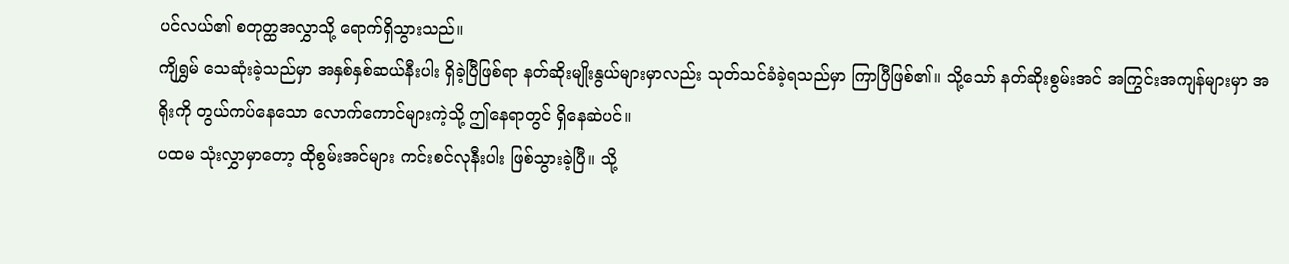ပင်လယ်၏ စတုတ္ထအလွှာသို့ ရောက်ရှိသွားသည်။
ကျိရွှမ် သေဆုံးခဲ့သည်မှာ အနှစ်နှစ်ဆယ်နီးပါး ရှိခဲ့ပြီဖြစ်ရာ နတ်ဆိုးမျိုးနွယ်များမှာလည်း သုတ်သင်ခံခဲ့ရသည်မှာ ကြာပြီဖြစ်၏။ သို့သော် နတ်ဆိုးစွမ်းအင် အကြွင်းအကျန်များမှာ အရိုးကို တွယ်ကပ်နေသော လောက်ကောင်များကဲ့သို့ ဤနေရာတွင် ရှိနေဆဲပင်။
ပထမ သုံးလွှာမှာတော့ ထိုစွမ်းအင်များ ကင်းစင်လုနီးပါး ဖြစ်သွားခဲ့ပြီ။ သို့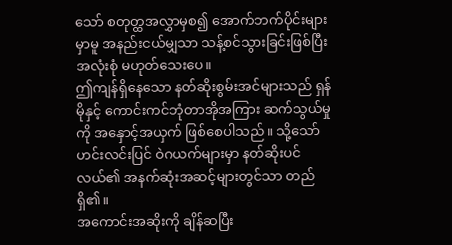သော် စတုတ္ထအလွှာမှစ၍ အောက်ဘက်ပိုင်းများမှာမူ အနည်းငယ်မျှသာ သန့်စင်သွားခြင်းဖြစ်ပြီး အလုံးစုံ မဟုတ်သေးပေ။
ဤကျန်ရှိနေသော နတ်ဆိုးစွမ်းအင်များသည် ရှန်မိုနှင့် ကောင်းကင်ဘုံတာအိုအကြား ဆက်သွယ်မှုကို အနှောင့်အယှက် ဖြစ်စေပါသည်။ သို့သော် ဟင်းလင်းပြင် ဝဲဂယက်များမှာ နတ်ဆိုးပင်လယ်၏ အနက်ဆုံးအဆင့်များတွင်သာ တည်ရှိ၏။
အကောင်းအဆိုးကို ချိန်ဆပြီး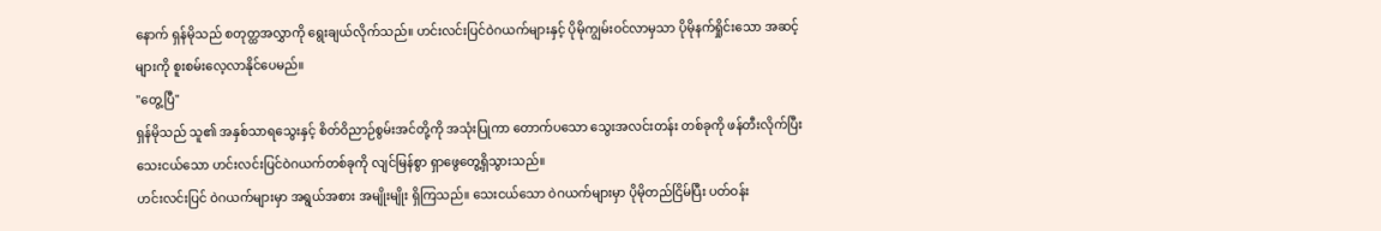နောက် ရှန်မိုသည် စတုတ္ထအလွှာကို ရွေးချယ်လိုက်သည်။ ဟင်းလင်းပြင်ဝဲဂယက်များနှင့် ပိုမိုကျွမ်းဝင်လာမှသာ ပိုမိုနက်ရှိုင်းသော အဆင့်များကို စူးစမ်းလေ့လာနိုင်ပေမည်။
"တွေ့ပြီ"
ရှန်မိုသည် သူ၏ အနှစ်သာရသွေးနှင့် စိတ်ဝိညာဉ်စွမ်းအင်တို့ကို အသုံးပြုကာ တောက်ပသော သွေးအလင်းတန်း တစ်ခုကို ဖန်တီးလိုက်ပြီး သေးငယ်သော ဟင်းလင်းပြင်ဝဲဂယက်တစ်ခုကို လျင်မြန်စွာ ရှာဖွေတွေ့ရှိသွားသည်။
ဟင်းလင်းပြင် ဝဲဂယက်များမှာ အရွယ်အစား အမျိုးမျိုး ရှိကြသည်။ သေးငယ်သော ဝဲဂယက်များမှာ ပိုမိုတည်ငြိမ်ပြီး ပတ်ဝန်း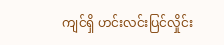ကျင်ရှိ ဟင်းလင်းပြင်လှိုင်း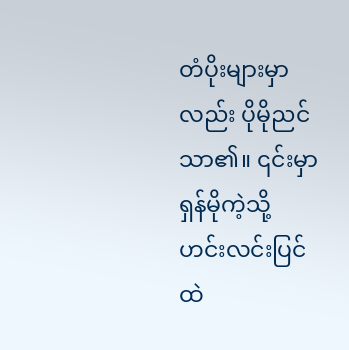တံပိုးများမှာလည်း ပိုမိုညင်သာ၏။ ၎င်းမှာ ရှန်မိုကဲ့သို့ ဟင်းလင်းပြင်ထဲ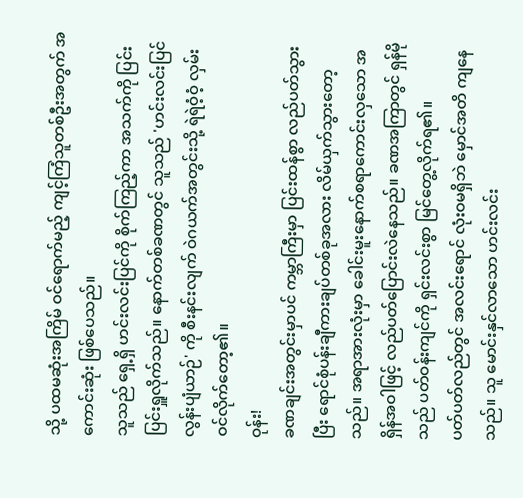သို့ ပထမဆုံးအကြိမ် ဝင်ရောက်မည့် ကျင့်ကြံသူတစ်ဦးအတွက် အကောင်းဆုံး ဖြစ်ပေသည်။
သူသည် ရှေ့ရှိ ဟင်းလင်းပြင်ကို စိုက်ကြည့်ကာ အသက်ကို ပြင်းပြင်းရှူလိုက်သည်။ နောက်တစ်ခဏတွင် သူသည် 'ဟင်းလင်းပြင်လွန်းပျံယာဉ်' ကို စီးနင်းလျက် ဝဲဂယက်အတွင်းသို့ ရဲရဲဝံ့ဝံ့ လှမ်းဝင်လိုက်တော့၏။
ဝုန်း!
ခဏချင်းအတွင်းမှာပင် ကမ္ဘာကြီးမှာ ပြင်းထန်စွာ လည်ပတ်သွားပြီး ရောင်စုံပန်းချီကားချပ်တစ်ခုအလား လိမ်ယှက်သွားတော့သည်။ အရာအားလုံးမှာ ခေါင်းမူးနောက်စရာကောင်းလှသော အရှိန်အဝါဖြင့် လည်ပတ်ပြောင်းလဲနေသည်။ ခဏအကြာတွင် ရှန်မိုသည် ပတ်ဝန်းကျင်ကို ရှင်းလင်းစွာ မြင်တွေ့လိုက်ရ၏။
ပတ်ပတ်လည်တွင် အလင်းရောင် လုံးဝမရှိဘဲ မှောင်အတိ ကျနေသည်။ သူ မောင်းနှင်လာသော ဟင်းလင်း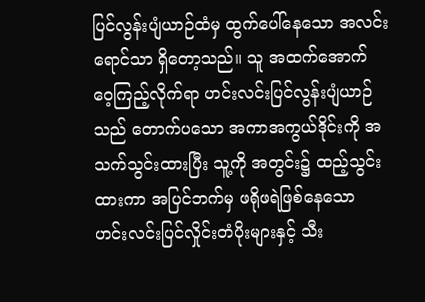ပြင်လွန်းပျံယာဉ်ထံမှ ထွက်ပေါ်နေသော အလင်းရောင်သာ ရှိတော့သည်။ သူ အထက်အောက် ဝေ့ကြည့်လိုက်ရာ ဟင်းလင်းပြင်လွန်းပျံယာဉ်သည် တောက်ပသော အကာအကွယ်ဒိုင်းကို အသက်သွင်းထားပြီး သူ့ကို အတွင်း၌ ထည့်သွင်းထားကာ အပြင်ဘက်မှ ဖရိုဖရဲဖြစ်နေသော ဟင်းလင်းပြင်လှိုင်းတံပိုးများနှင့် သီး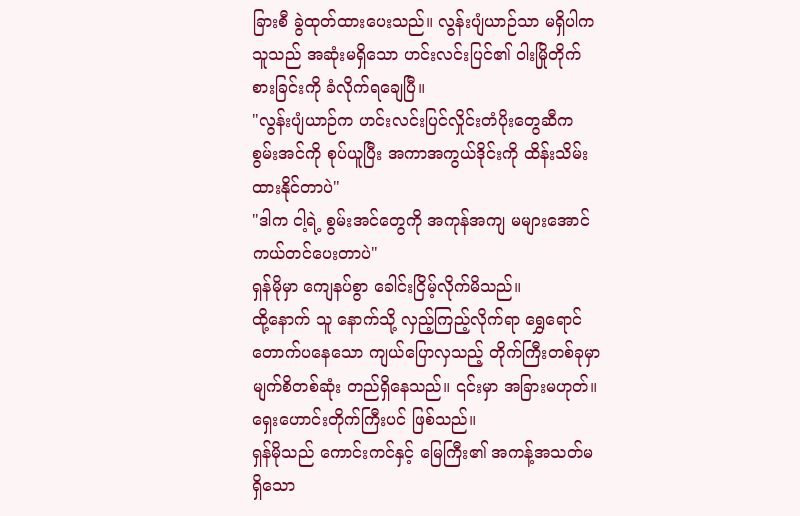ခြားစီ ခွဲထုတ်ထားပေးသည်။ လွန်းပျံယာဉ်သာ မရှိပါက သူသည် အဆုံးမရှိသော ဟင်းလင်းပြင်၏ ဝါးမြိုတိုက်စားခြင်းကို ခံလိုက်ရချေပြီ။
"လွန်းပျံယာဉ်က ဟင်းလင်းပြင်လှိုင်းတံပိုးတွေဆီက စွမ်းအင်ကို စုပ်ယူပြီး အကာအကွယ်ဒိုင်းကို ထိန်းသိမ်းထားနိုင်တာပဲ"
"ဒါက ငါ့ရဲ့ စွမ်းအင်တွေကို အကုန်အကျ မများအောင် ကယ်တင်ပေးတာပဲ"
ရှန်မိုမှာ ကျေနပ်စွာ ခေါင်းငြိမ့်လိုက်မိသည်။
ထို့နောက် သူ နောက်သို့ လှည့်ကြည့်လိုက်ရာ ရွှေရောင် တောက်ပနေသော ကျယ်ပြောလှသည့် တိုက်ကြီးတစ်ခုမှာ မျက်စိတစ်ဆုံး တည်ရှိနေသည်။ ၎င်းမှာ အခြားမဟုတ်။ ရှေးဟောင်းတိုက်ကြီးပင် ဖြစ်သည်။
ရှန်မိုသည် ကောင်းကင်နှင့် မြေကြီး၏ အကန့်အသတ်မရှိသော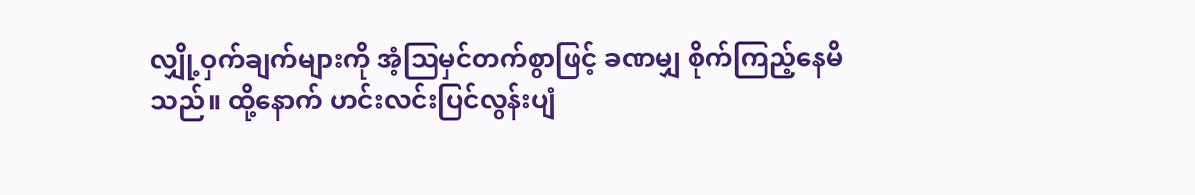လျှို့ဝှက်ချက်များကို အံ့ဩမှင်တက်စွာဖြင့် ခဏမျှ စိုက်ကြည့်နေမိသည်။ ထို့နောက် ဟင်းလင်းပြင်လွန်းပျံ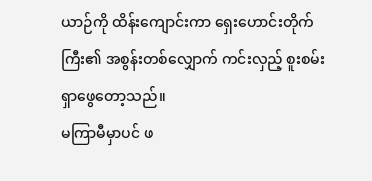ယာဉ်ကို ထိန်းကျောင်းကာ ရှေးဟောင်းတိုက်ကြီး၏ အစွန်းတစ်လျှောက် ကင်းလှည့် စူးစမ်းရှာဖွေတော့သည်။
မကြာမီမှာပင် ဖ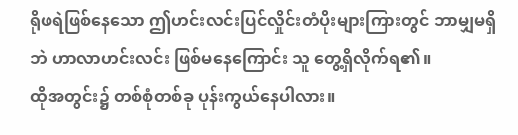ရိုဖရဲဖြစ်နေသော ဤဟင်းလင်းပြင်လှိုင်းတံပိုးများကြားတွင် ဘာမျှမရှိဘဲ ဟာလာဟင်းလင်း ဖြစ်မနေကြောင်း သူ တွေ့ရှိလိုက်ရ၏။
ထိုအတွင်း၌ တစ်စုံတစ်ခု ပုန်းကွယ်နေပါလား။